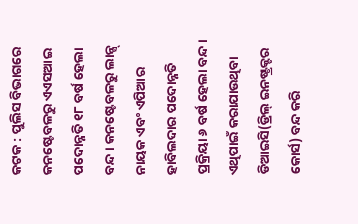କଟକ : ପୁଲିସ ବିଭାଗରେ କନଷ୍ଟେବଳରୁ ଏଏସଆଇ ପଦୋନ୍ନତି ୧୮ ବର୍ଷ ହେଲା ବନ୍ଦ। କନଷ୍ଟେବଳରୁ ଲାନ୍ସ୍ ନାୟକ ଏବଂ ଏପିଆର ହାବିଲଦାର ପଦୋନ୍ନତି ପ୍ରକ୍ରିୟା ୬ ବର୍ଷ ହେଲା ବନ୍ଦ। ଏଥିପାଇଁ କରାଯାଉଥିବା ଡିଆଇସି(ଡ୍ରିଲ୍ ଇନଷ୍ଟ୍ରକ୍ଟର କୋର୍ସ) ବନ୍ଦ କରି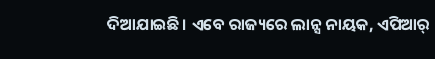ଦିଆଯାଇଛି। ଏବେ ରାଜ୍ୟରେ ଲାନ୍ସ ନାୟକ, ଏପିଆର୍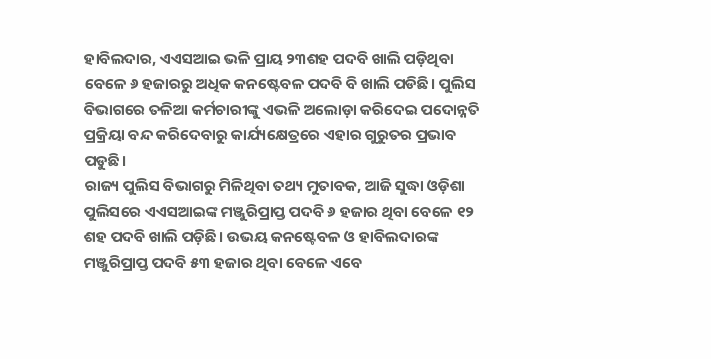ହାବିଲଦାର, ଏଏସଆଇ ଭଳି ପ୍ରାୟ ୨୩ଶହ ପଦବି ଖାଲି ପଡ଼ିଥିବା ବେଳେ ୬ ହଜାରରୁ ଅଧିକ କନଷ୍ଟେବଳ ପଦବି ବି ଖାଲି ପଡିଛି। ପୁଲିସ ବିଭାଗରେ ତଳିଆ କର୍ମଚାରୀଙ୍କୁ ଏଭଳି ଅଲୋଡ଼ା କରିଦେଇ ପଦୋନ୍ନତି ପ୍ରକ୍ରିୟା ବନ୍ଦ କରିଦେବାରୁ କାର୍ଯ୍ୟକ୍ଷେତ୍ରରେ ଏହାର ଗୁରୁତର ପ୍ରଭାବ ପଡୁଛି।
ରାଜ୍ୟ ପୁଲିସ ବିଭାଗରୁ ମିଳିଥିବା ତଥ୍ୟ ମୁତାବକ, ଆଜି ସୁଦ୍ଧା ଓଡ଼ିଶା ପୁଲିସରେ ଏଏସଆଇଙ୍କ ମଞ୍ଜୁରିପ୍ରାପ୍ତ ପଦବି ୬ ହଜାର ଥିବା ବେଳେ ୧୨ ଶହ ପଦବି ଖାଲି ପଡ଼ିଛି। ଉଭୟ କନଷ୍ଟେବଳ ଓ ହାବିଲଦାରଙ୍କ ମଞ୍ଜୁରିପ୍ରାପ୍ତ ପଦବି ୫୩ ହଜାର ଥିବା ବେଳେ ଏବେ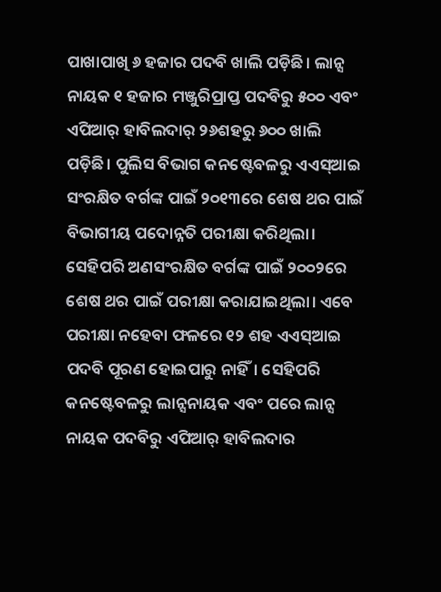ପାଖାପାଖି ୬ ହଜାର ପଦବି ଖାଲି ପଡ଼ିଛି। ଲାନ୍ସ ନାୟକ ୧ ହଜାର ମଞ୍ଜୁରିପ୍ରାପ୍ତ ପଦବିରୁ ୫୦୦ ଏବଂ ଏପିଆର୍ ହାବିଲଦାର୍ ୨୬ଶହରୁ ୬୦୦ ଖାଲି ପଡ଼ିଛି। ପୁଲିସ ବିଭାଗ କନଷ୍ଟେବଳରୁ ଏଏସ୍ଆଇ ସଂରକ୍ଷିତ ବର୍ଗଙ୍କ ପାଇଁ ୨୦୧୩ରେ ଶେଷ ଥର ପାଇଁ ବିଭାଗୀୟ ପଦୋନ୍ନତି ପରୀକ୍ଷା କରିଥିଲା। ସେହିପରି ଅଣସଂରକ୍ଷିତ ବର୍ଗଙ୍କ ପାଇଁ ୨୦୦୨ରେ ଶେଷ ଥର ପାଇଁ ପରୀକ୍ଷା କରାଯାଇଥିଲା। ଏବେ ପରୀକ୍ଷା ନହେବା ଫଳରେ ୧୨ ଶହ ଏଏସ୍ଆଇ ପଦବି ପୂରଣ ହୋଇପାରୁ ନାହିଁ। ସେହିପରି କନଷ୍ଟେବଳରୁ ଲାନ୍ସନାୟକ ଏବଂ ପରେ ଲାନ୍ସ ନାୟକ ପଦବିରୁ ଏପିଆର୍ ହାବିଲଦାର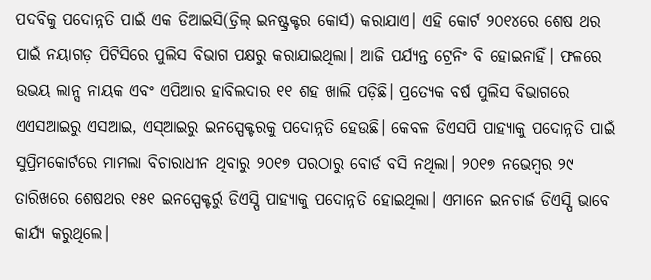ପଦବିକୁ ପଦୋନ୍ନତି ପାଇଁ ଏକ ଡିଆଇସି(ଡ୍ରିଲ୍ ଇନଷ୍ଟ୍ରକ୍ଟର କୋର୍ସ) କରାଯାଏ। ଏହି କୋର୍ଟ ୨୦୧୪ରେ ଶେଷ ଥର ପାଇଁ ନୟାଗଡ଼ ପିଟିସିରେ ପୁଲିସ ବିଭାଗ ପକ୍ଷରୁ କରାଯାଇଥିଲା। ଆଜି ପର୍ଯ୍ୟନ୍ତ ଟ୍ରେନିଂ ବି ହୋଇନାହିଁ। ଫଳରେ ଉଭୟ ଲାନ୍ସ ନାୟକ ଏବଂ ଏପିଆର ହାବିଲଦାର ୧୧ ଶହ ଖାଲି ପଡ଼ିଛି। ପ୍ରତ୍ୟେକ ବର୍ଷ ପୁଲିସ ବିଭାଗରେ ଏଏସଆଇରୁ ଏସଆଇ, ଏସ୍ଆଇରୁ ଇନସ୍ପେକ୍ଟରକୁ ପଦୋନ୍ନତି ହେଉଛି। କେବଳ ଡିଏସପି ପାହ୍ୟାକୁ ପଦୋନ୍ନତି ପାଇଁ ସୁପ୍ରିମକୋର୍ଟରେ ମାମଲା ବିଚାରାଧୀନ ଥିବାରୁ ୨୦୧୭ ପରଠାରୁ ବୋର୍ଡ ବସି ନଥିଲା। ୨୦୧୭ ନଭେମ୍ବର ୨୯ ତାରିଖରେ ଶେଷଥର ୧୫୧ ଇନସ୍ପେକ୍ଟର୍ରୁ ଡିଏସ୍ପି ପାହ୍ୟାକୁ ପଦୋନ୍ନତି ହୋଇଥିଲା। ଏମାନେ ଇନଚାର୍ଜ ଡିଏସ୍ପି ଭାବେ କାର୍ଯ୍ୟ କରୁଥିଲେ।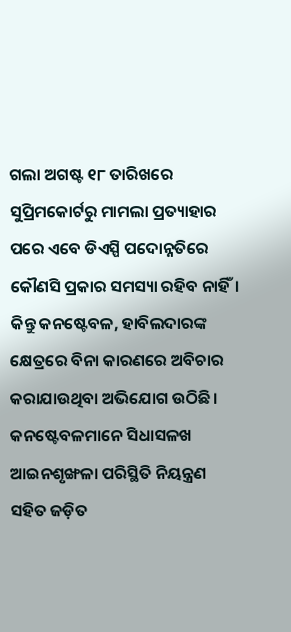ଗଲା ଅଗଷ୍ଟ ୧୮ ତାରିଖରେ ସୁପ୍ରିମକୋର୍ଟରୁ ମାମଲା ପ୍ରତ୍ୟାହାର ପରେ ଏବେ ଡିଏସ୍ପି ପଦୋନ୍ନତିରେ କୌଣସି ପ୍ରକାର ସମସ୍ୟା ରହିବ ନାହିଁ। କିନ୍ତୁ କନଷ୍ଟେବଳ, ହାବିଲଦାରଙ୍କ କ୍ଷେତ୍ରରେ ବିନା କାରଣରେ ଅବିଚାର କରାଯାଉଥିବା ଅଭିଯୋଗ ଉଠିଛି। କନଷ୍ଟେବଳମାନେ ସିଧାସଳଖ ଆଇନଶୃଙ୍ଖଳା ପରିସ୍ଥିତି ନିୟନ୍ତ୍ରଣ ସହିତ ଜଡ଼ିତ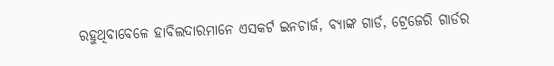ରହୁଥିବାବେଳେ ହାବିଲଦାରମାନେ ଏସକର୍ଟ ଇନଚାର୍ଜ, ବ୍ୟାଙ୍କ ଗାର୍ଡ, ଟ୍ରେଜେରି ଗାର୍ଡର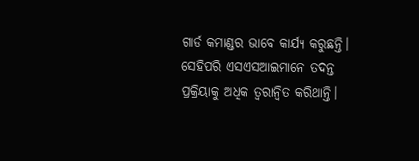ଗାର୍ଡ କମାଣ୍ଡର ଭାବେ କାର୍ଯ୍ୟ କରୁଛନ୍ତି। ସେହିପରି ଏସଏସଆଇମାନେ ତଦନ୍ତ ପ୍ରକ୍ରିୟାକୁ ଅଧିକ ତ୍ବରାନ୍ବିତ କରିଥାନ୍ତି।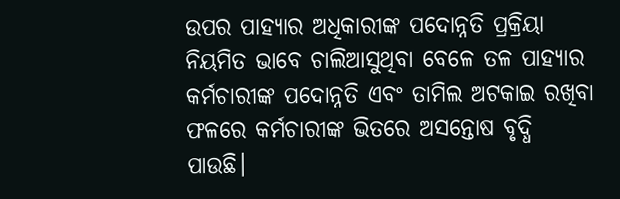ଉପର ପାହ୍ୟାର ଅଧିକାରୀଙ୍କ ପଦୋନ୍ନତି ପ୍ରକ୍ରିୟା ନିୟମିତ ଭାବେ ଚାଲିଆସୁଥିବା ବେଳେ ତଳ ପାହ୍ୟାର କର୍ମଚାରୀଙ୍କ ପଦୋନ୍ନତି ଏବଂ ତାମିଲ ଅଟକାଇ ରଖିବା ଫଳରେ କର୍ମଚାରୀଙ୍କ ଭିତରେ ଅସନ୍ତୋଷ ବୃଦ୍ଧି ପାଉଛି।